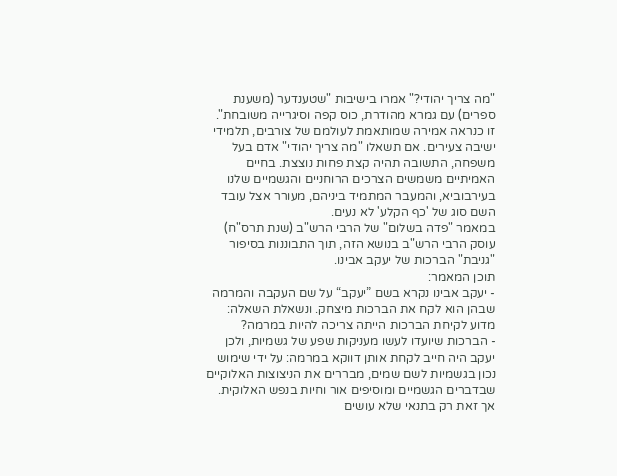"מה צריך יהודי?" אמרו בישיבות "שטענדער (משענת ספרים) עם גמרא מהודרת, כוס קפה וסיגרייה משובחת".
זו כנראה אמירה שמותאמת לעולמם של צורבים, תלמידי ישיבה צעירים. אם תשאלו "מה צריך יהודי" אדם בעל משפחה, התשובה תהיה קצת פחות נוצצת. בחיים האמיתיים משמשים הצרכים הרוחניים והגשמיים שלנו בעירבוביא, והמעבר המתמיד ביניהם, מעורר אצל עובד השם סוג של 'כף הקלע' לא נעים.
במאמר "פדה בשלום" של הרבי הרש"ב (שנת תרס"ח) עוסק הרבי הרש"ב בנושא הזה, תוך התבוננות בסיפור "גניבת" הברכות של יעקב אבינו.
תוכן המאמר:
- יעקב אבינו נקרא בשם ”יעקב“ על שם העקבה והמרמה שבהן הוא לקח את הברכות מיצחק. ונשאלת השאלה: מדוע לקיחת הברכות הייתה צריכה להיות במרמה?
- הברכות שיועדו לעשו מעניקות שפע של גשמיות, ולכן יעקב היה חייב לקחת אותן דווקא במרמה: על ידי שימוש נכון בגשמיות לשם שמים, מבררים את הניצוצות האלוקיים שבדברים הגשמיים ומוסיפים אור וחיות בנפש האלוקית. אך זאת רק בתנאי שלא עושים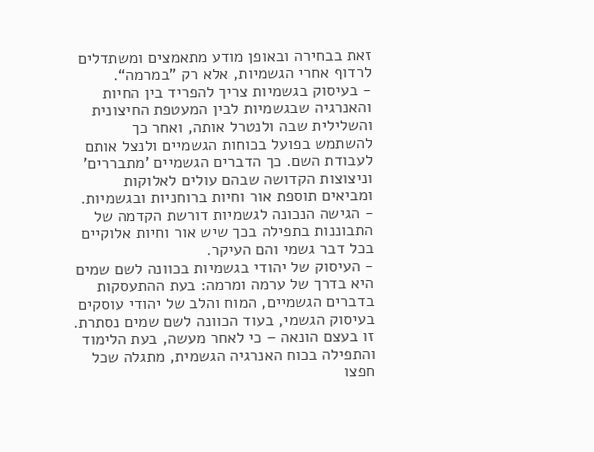זאת בבחירה ובאופן מודע מתאמצים ומשתדלים לרדוף אחרי הגשמיות, אלא רק ”במרמה“.
- בעיסוק בגשמיות צריך להפריד בין החיות והאנרגיה שבגשמיות לבין המעטפת החיצונית והשלילית שבה ולנטרל אותה, ואחר כך להשתמש בפועל בכוחות הגשמיים ולנצל אותם לעבודת השם. כך הדברים הגשמיים ’מתבררים' וניצוצות הקדושה שבהם עולים לאלוקות ומביאים תוספת אור וחיות ברוחניות ובגשמיות.
- הגישה הנכונה לגשמיות דורשת הקדמה של התבוננות בתפילה בכך שיש אור וחיות אלוקיים בכל דבר גשמי והם העיקר.
- העיסוק של יהודי בגשמיות בכוונה לשם שמים היא בדרך של ערמה ומרמה: בעת ההתעסקות בדברים הגשמיים, המוח והלב של יהודי עוסקים בעיסוק הגשמי, בעוד הכוונה לשם שמים נסתרת. זו בעצם הונאה – כי לאחר מעשה, בעת הלימוד והתפילה בכוח האנרגיה הגשמית, מתגלה שכל חפצו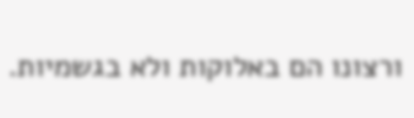ורצונו הם באלוקות ולא בגשמיות.